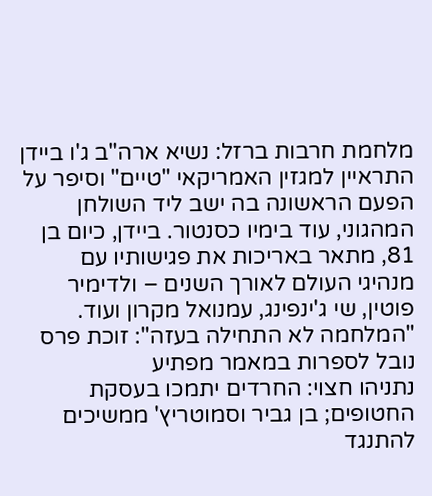מלחמת חרבות ברזל: נשיא ארה"ב ג'ו ביידן התראיין למגזין האמריקאי "טיים" וסיפר על הפעם הראשונה בה ישב ליד השולחן המהגוני, עוד בימיו כסנטור. ביידן, כיום בן 81, מתאר באריכות את פגישותיו עם מנהיגי העולם לאורך השנים – ולדימיר פוטין, שי ג'ינפינג, עמנואל מקרון ועוד.
"המלחמה לא התחילה בעזה": זוכת פרס נובל לספרות במאמר מפתיע
נתניהו חצוי: החרדים יתמכו בעסקת החטופים; בן גביר וסמוטריץ' ממשיכים להתנגד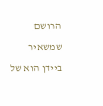הרושם שמשאיר ביידן הוא של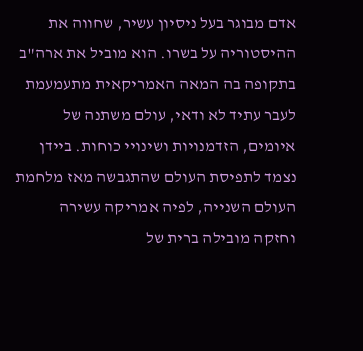אדם מבוגר בעל ניסיון עשיר, שחווה את ההיסטוריה על בשרו. הוא מוביל את ארה"ב בתקופה בה המאה האמריקאית מתעמעמת לעבר עתיד לא ודאי, עולם משתנה של איומים, הזדמנויות ושינויי כוחות. ביידן נצמד לתפיסת העולם שהתגבשה מאז מלחמת העולם השנייה, לפיה אמריקה עשירה וחזקה מובילה ברית של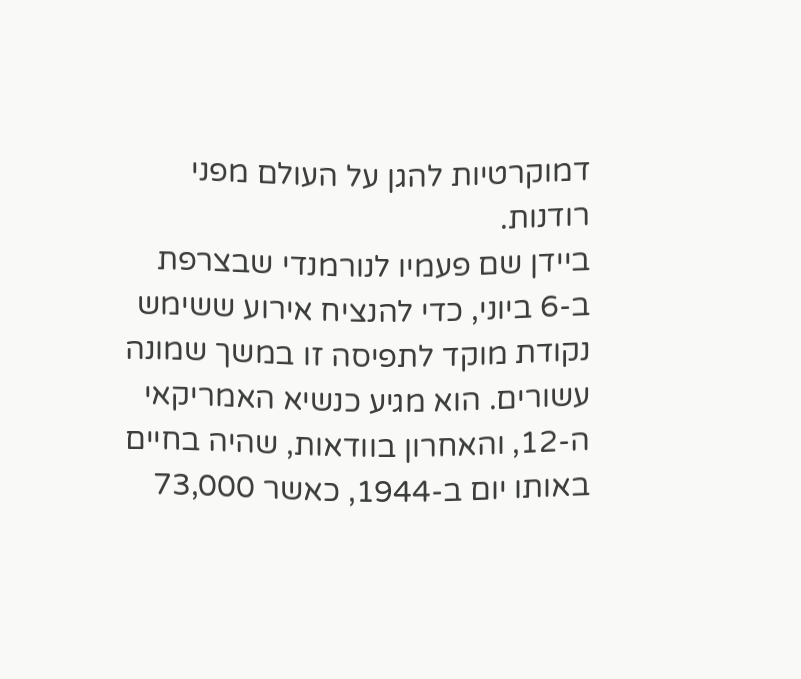דמוקרטיות להגן על העולם מפני רודנות.
ביידן שם פעמיו לנורמנדי שבצרפת ב-6 ביוני, כדי להנציח אירוע ששימש נקודת מוקד לתפיסה זו במשך שמונה עשורים. הוא מגיע כנשיא האמריקאי ה-12, והאחרון בוודאות, שהיה בחיים באותו יום ב-1944, כאשר 73,000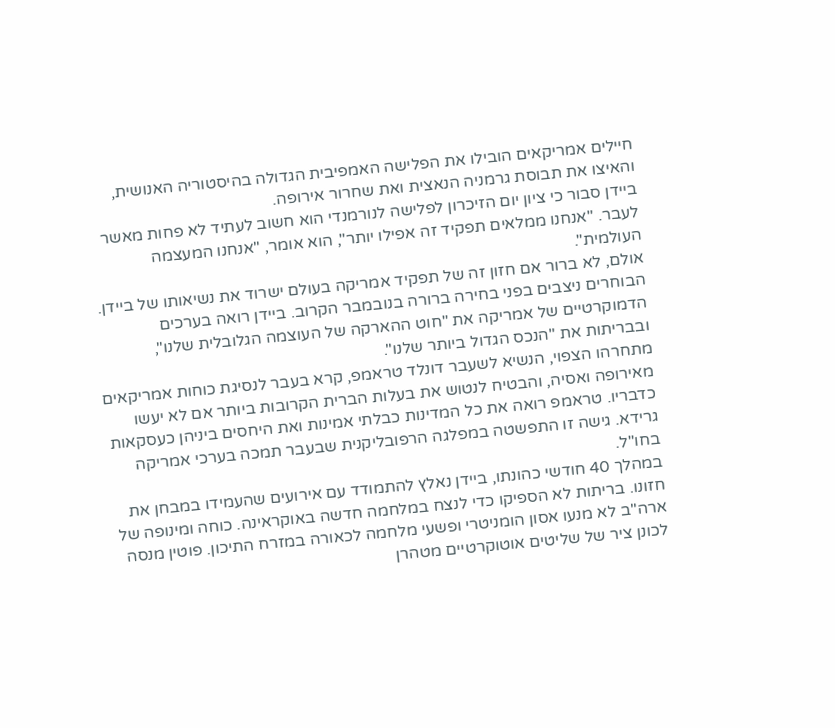חיילים אמריקאים הובילו את הפלישה האמפיבית הגדולה בהיסטוריה האנושית, והאיצו את תבוסת גרמניה הנאצית ואת שחרור אירופה.
ביידן סבור כי ציון יום הזיכרון לפלישה לנורמנדי הוא חשוב לעתיד לא פחות מאשר לעבר. "אנחנו ממלאים תפקיד זה אפילו יותר", הוא אומר, "אנחנו המעצמה העולמית".
אולם, לא ברור אם חזון זה של תפקיד אמריקה בעולם ישרוד את נשיאותו של ביידן. הבוחרים ניצבים בפני בחירה ברורה בנובמבר הקרוב. ביידן רואה בערכים הדמוקרטיים של אמריקה את "חוט ההארקה של העוצמה הגלובלית שלנו", ובבריתות את "הנכס הגדול ביותר שלנו".
מתחרהו הצפוי, הנשיא לשעבר דונלד טראמפ, קרא בעבר לנסיגת כוחות אמריקאים מאירופה ואסיה, והבטיח לנטוש את בעלות הברית הקרובות ביותר אם לא יעשו כדבריו. טראמפ רואה את כל המדינות כבלתי אמינות ואת היחסים ביניהן כעסקאות גרידא. גישה זו התפשטה במפלגה הרפובליקנית שבעבר תמכה בערכי אמריקה בחו"ל.
במהלך 40 חודשי כהונתו, ביידן נאלץ להתמודד עם אירועים שהעמידו במבחן את חזונו. בריתות לא הספיקו כדי לנצח במלחמה חדשה באוקראינה. כוחה ומינופה של ארה"ב לא מנעו אסון הומניטרי ופשעי מלחמה לכאורה במזרח התיכון. פוטין מנסה לכונן ציר של שליטים אוטוקרטיים מטהרן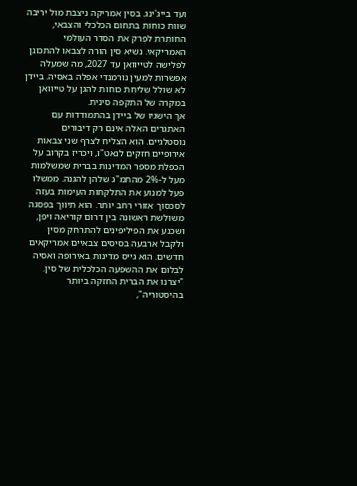ועד בייג'ינג. בסין אמריקה ניצבת מול יריבה שוות כוחות בתחום הכלכלי והצבאי, החותרת לפרק את הסדר העולמי האמריקאי. נשיא סין הורה לצבאו להתכונן לפלישה לטייוואן עד 2027, מה שמעלה אפשרות למעין נורמנדי אפלה באסיה. ביידן לא שולל שליחת כוחות להגן על טייוואן במקרה של התקפה סינית.
אך הישגיו של ביידן בהתמודדות עם האתגרים האלה אינם רק דיבורים נוסטלגיים. הוא הצליח לצרף שני צבאות אירופיים חזקים לנאט"ו, ויכריז בקרוב על הכפלת מספר המדינות בברית שמשלמות מעל ל-2% מהתמ"ג שלהן להגנה. ממשלו פעל למנוע את התלקחות העימות בעזה לסכסוך אזורי רחב יותר. הוא תיווך בפסגה משולשת ראשונה בין דרום קוריאה ויפן, ושכנע את הפיליפינים להתרחק מסין ולקבל ארבעה בסיסים צבאיים אמריקאים חדשים. הוא גייס מדינות באירופה ואסיה לבלום את ההשפעה הכלכלית של סין.
"יצרנו את הברית החזקה ביותר בהיסטוריה",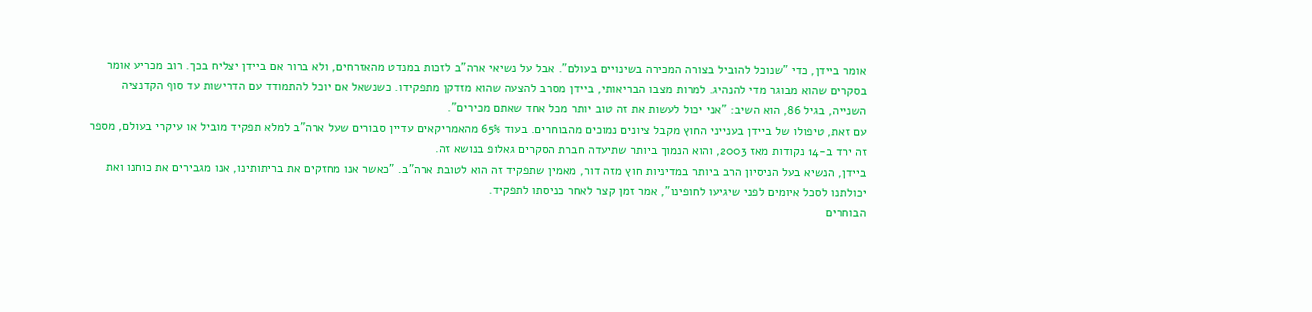אומר ביידן, כדי "שנוכל להוביל בצורה המכירה בשינויים בעולם". אבל על נשיאי ארה"ב לזכות במנדט מהאזרחים, ולא ברור אם ביידן יצליח בכך. רוב מכריע אומר בסקרים שהוא מבוגר מדי להנהיג. למרות מצבו הבריאותי, ביידן מסרב להצעה שהוא מזדקן מתפקידו. כשנשאל אם יוכל להתמודד עם הדרישות עד סוף הקדנציה השנייה, בגיל 86, הוא השיב: "אני יכול לעשות את זה טוב יותר מכל אחד שאתם מכירים".
עם זאת, טיפולו של ביידן בענייני החוץ מקבל ציונים נמוכים מהבוחרים. בעוד 65% מהאמריקאים עדיין סבורים שעל ארה"ב למלא תפקיד מוביל או עיקרי בעולם, מספר זה ירד ב-14 נקודות מאז 2003, והוא הנמוך ביותר שתיעדה חברת הסקרים גאלופ בנושא זה.
ביידן, הנשיא בעל הניסיון הרב ביותר במדיניות חוץ מזה דור, מאמין שתפקיד זה הוא לטובת ארה"ב. "כאשר אנו מחזקים את בריתותינו, אנו מגבירים את כוחנו ואת יכולתנו לסכל איומים לפני שיגיעו לחופינו", אמר זמן קצר לאחר כניסתו לתפקיד.
הבוחרים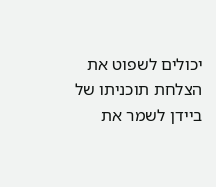יכולים לשפוט את הצלחת תוכניתו של ביידן לשמר את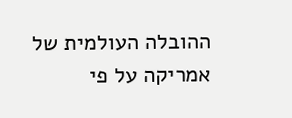ההובלה העולמית של אמריקה על פי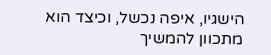הישגיו, איפה נכשל, וכיצד הוא מתכוון להמשיך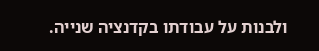ולבנות על עבודתו בקדנציה שנייה.